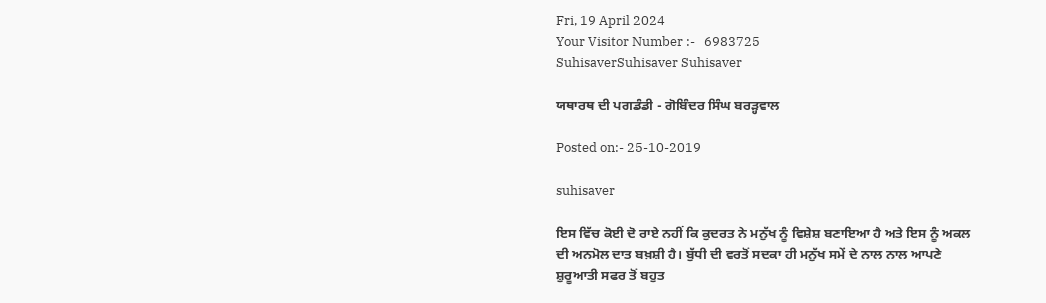Fri, 19 April 2024
Your Visitor Number :-   6983725
SuhisaverSuhisaver Suhisaver

ਯਥਾਰਥ ਦੀ ਪਗਡੰਡੀ - ਗੋਬਿੰਦਰ ਸਿੰਘ ਬਰੜ੍ਹਵਾਲ

Posted on:- 25-10-2019

suhisaver

ਇਸ ਵਿੱਚ ਕੋਈ ਦੋ ਰਾਏ ਨਹੀਂ ਕਿ ਕੁਦਰਤ ਨੇ ਮਨੁੱਖ ਨੂੰ ਵਿਸ਼ੇਸ਼ ਬਣਾਇਆ ਹੈ ਅਤੇ ਇਸ ਨੂੰ ਅਕਲ ਦੀ ਅਨਮੋਲ ਦਾਤ ਬਖ਼ਸ਼ੀ ਹੈ। ਬੁੱਧੀ ਦੀ ਵਰਤੋਂ ਸਦਕਾ ਹੀ ਮਨੁੱਖ ਸਮੇਂ ਦੇ ਨਾਲ ਨਾਲ ਆਪਣੇ ਸ਼ੁਰੂਆਤੀ ਸਫਰ ਤੋਂ ਬਹੁਤ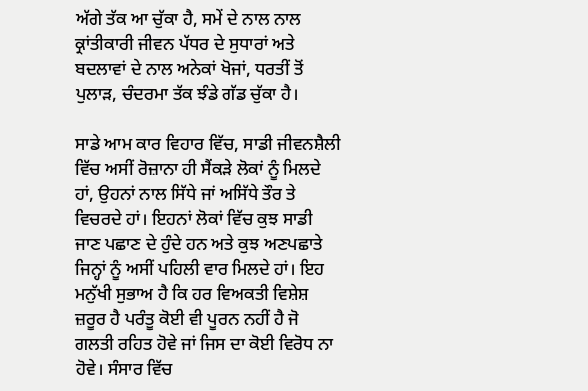ਅੱਗੇ ਤੱਕ ਆ ਚੁੱਕਾ ਹੈ, ਸਮੇਂ ਦੇ ਨਾਲ ਨਾਲ ਕ੍ਰਾਂਤੀਕਾਰੀ ਜੀਵਨ ਪੱਧਰ ਦੇ ਸੁਧਾਰਾਂ ਅਤੇ ਬਦਲਾਵਾਂ ਦੇ ਨਾਲ ਅਨੇਕਾਂ ਖੋਜਾਂ, ਧਰਤੀਂ ਤੋਂ ਪੁਲਾੜ, ਚੰਦਰਮਾ ਤੱਕ ਝੰਡੇ ਗੱਡ ਚੁੱਕਾ ਹੈ।

ਸਾਡੇ ਆਮ ਕਾਰ ਵਿਹਾਰ ਵਿੱਚ, ਸਾਡੀ ਜੀਵਨਸ਼ੈਲੀ ਵਿੱਚ ਅਸੀਂ ਰੋਜ਼ਾਨਾ ਹੀ ਸੈਂਕੜੇ ਲੋਕਾਂ ਨੂੰ ਮਿਲਦੇ ਹਾਂ, ਉਹਨਾਂ ਨਾਲ ਸਿੱਧੇ ਜਾਂ ਅਸਿੱਧੇ ਤੌਰ ਤੇ ਵਿਚਰਦੇ ਹਾਂ। ਇਹਨਾਂ ਲੋਕਾਂ ਵਿੱਚ ਕੁਝ ਸਾਡੀ ਜਾਣ ਪਛਾਣ ਦੇ ਹੁੰਦੇ ਹਨ ਅਤੇ ਕੁਝ ਅਣਪਛਾਤੇ ਜਿਨ੍ਹਾਂ ਨੂੰ ਅਸੀਂ ਪਹਿਲੀ ਵਾਰ ਮਿਲਦੇ ਹਾਂ। ਇਹ ਮਨੁੱਖੀ ਸੁਭਾਅ ਹੈ ਕਿ ਹਰ ਵਿਅਕਤੀ ਵਿਸ਼ੇਸ਼ ਜ਼ਰੂਰ ਹੈ ਪਰੰਤੂ ਕੋਈ ਵੀ ਪੂਰਨ ਨਹੀਂ ਹੈ ਜੋ ਗਲਤੀ ਰਹਿਤ ਹੋਵੇ ਜਾਂ ਜਿਸ ਦਾ ਕੋਈ ਵਿਰੋਧ ਨਾ ਹੋਵੇ। ਸੰਸਾਰ ਵਿੱਚ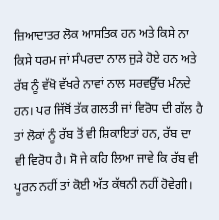ਜ਼ਿਆਦਾਤਰ ਲੋਕ ਆਸਤਿਕ ਹਨ ਅਤੇ ਕਿਸੇ ਨਾ ਕਿਸੇ ਧਰਮ ਜਾਂ ਸੰਪਰਦਾ ਨਾਲ ਜੁੜੇ ਹੋਏ ਹਨ ਅਤੇ ਰੱਬ ਨੂੰ ਵੱਖੋ ਵੱਖਰੇ ਨਾਵਾਂ ਨਾਲ ਸਰਵਉੱਚ ਮੰਨਦੇ ਹਨ। ਪਰ ਜਿੱਥੋਂ ਤੱਕ ਗਲਤੀ ਜਾਂ ਵਿਰੋਧ ਦੀ ਗੱਲ ਹੈ ਤਾਂ ਲੋਕਾਂ ਨੂੰ ਰੱਬ ਤੋਂ ਵੀ ਸ਼ਿਕਾਇਤਾਂ ਹਨ, ਰੱਬ ਦਾ ਵੀ ਵਿਰੋਧ ਹੈ। ਸੋ ਜੇ ਕਹਿ ਲਿਆ ਜਾਵੇ ਕਿ ਰੱਬ ਵੀ ਪੂਰਨ ਨਹੀਂ ਤਾਂ ਕੋਈ ਅੱਤ ਕੱਥਨੀ ਨਹੀਂ ਹੋਵੇਗੀ।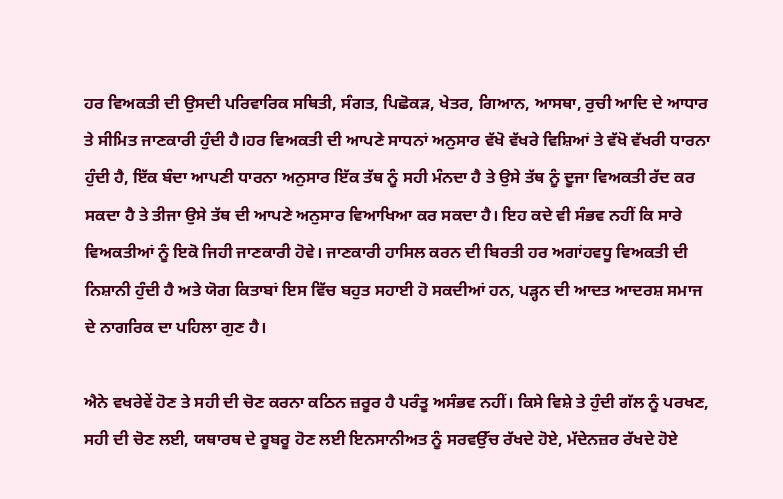ਹਰ ਵਿਅਕਤੀ ਦੀ ਉਸਦੀ ਪਰਿਵਾਰਿਕ ਸਥਿਤੀ, ਸੰਗਤ, ਪਿਛੋਕੜ, ਖੇਤਰ, ਗਿਆਨ, ਆਸਥਾ, ਰੁਚੀ ਆਦਿ ਦੇ ਆਧਾਰ ਤੇ ਸੀਮਿਤ ਜਾਣਕਾਰੀ ਹੁੰਦੀ ਹੈ।ਹਰ ਵਿਅਕਤੀ ਦੀ ਆਪਣੇ ਸਾਧਨਾਂ ਅਨੁਸਾਰ ਵੱਖੋ ਵੱਖਰੇ ਵਿਸ਼ਿਆਂ ਤੇ ਵੱਖੋ ਵੱਖਰੀ ਧਾਰਨਾ ਹੁੰਦੀ ਹੈ, ਇੱਕ ਬੰਦਾ ਆਪਣੀ ਧਾਰਨਾ ਅਨੁਸਾਰ ਇੱਕ ਤੱਥ ਨੂੰ ਸਹੀ ਮੰਨਦਾ ਹੈ ਤੇ ਉਸੇ ਤੱਥ ਨੂੰ ਦੂਜਾ ਵਿਅਕਤੀ ਰੱਦ ਕਰ ਸਕਦਾ ਹੈ ਤੇ ਤੀਜਾ ਉਸੇ ਤੱਥ ਦੀ ਆਪਣੇ ਅਨੁਸਾਰ ਵਿਆਖਿਆ ਕਰ ਸਕਦਾ ਹੈ। ਇਹ ਕਦੇ ਵੀ ਸੰਭਵ ਨਹੀਂ ਕਿ ਸਾਰੇ ਵਿਅਕਤੀਆਂ ਨੂੰ ਇਕੋ ਜਿਹੀ ਜਾਣਕਾਰੀ ਹੋਵੇ। ਜਾਣਕਾਰੀ ਹਾਸਿਲ ਕਰਨ ਦੀ ਬਿਰਤੀ ਹਰ ਅਗਾਂਹਵਧੂ ਵਿਅਕਤੀ ਦੀ ਨਿਸ਼ਾਨੀ ਹੁੰਦੀ ਹੈ ਅਤੇ ਯੋਗ ਕਿਤਾਬਾਂ ਇਸ ਵਿੱਚ ਬਹੁਤ ਸਹਾਈ ਹੋ ਸਕਦੀਆਂ ਹਨ, ਪੜ੍ਹਨ ਦੀ ਆਦਤ ਆਦਰਸ਼ ਸਮਾਜ ਦੇ ਨਾਗਰਿਕ ਦਾ ਪਹਿਲਾ ਗੁਣ ਹੈ।

ਐਨੇ ਵਖਰੇਵੇਂ ਹੋਣ ਤੇ ਸਹੀ ਦੀ ਚੋਣ ਕਰਨਾ ਕਠਿਨ ਜ਼ਰੂਰ ਹੈ ਪਰੰਤੂ ਅਸੰਭਵ ਨਹੀਂ। ਕਿਸੇ ਵਿਸ਼ੇ ਤੇ ਹੁੰਦੀ ਗੱਲ ਨੂੰ ਪਰਖਣ, ਸਹੀ ਦੀ ਚੋਣ ਲਈ, ਯਥਾਰਥ ਦੇ ਰੂਬਰੂ ਹੋਣ ਲਈ ਇਨਸਾਨੀਅਤ ਨੂੰ ਸਰਵਉੱਚ ਰੱਖਦੇ ਹੋਏ, ਮੱਦੇਨਜ਼ਰ ਰੱਖਦੇ ਹੋਏ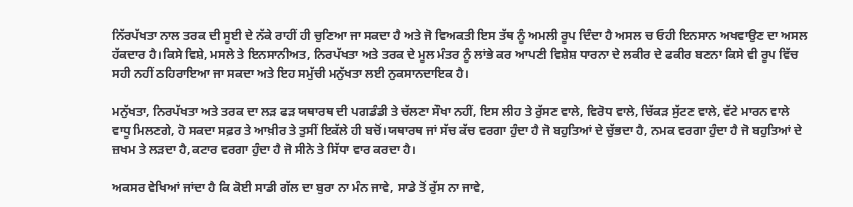ਨਿੱਰਪੱਖਤਾ ਨਾਲ ਤਰਕ ਦੀ ਸੂਈ ਦੇ ਨੱਕੇ ਰਾਹੀਂ ਹੀ ਚੁਣਿਆ ਜਾ ਸਕਦਾ ਹੈ ਅਤੇ ਜੋ ਵਿਅਕਤੀ ਇਸ ਤੱਥ ਨੂੰ ਅਮਲੀ ਰੂਪ ਦਿੰਦਾ ਹੈ ਅਸਲ ਚ ਓਹੀ ਇਨਸਾਨ ਅਖਵਾਉਣ ਦਾ ਅਸਲ ਹੱਕਦਾਰ ਹੈ।ਕਿਸੇ ਵਿਸ਼ੇ, ਮਸਲੇ ਤੇ ਇਨਸਾਨੀਅਤ, ਨਿਰਪੱਖਤਾ ਅਤੇ ਤਰਕ ਦੇ ਮੂਲ ਮੰਤਰ ਨੂੰ ਲਾਂਭੇ ਕਰ ਆਪਣੀ ਵਿਸ਼ੇਸ਼ ਧਾਰਨਾ ਦੇ ਲਕੀਰ ਦੇ ਫਕੀਰ ਬਣਨਾ ਕਿਸੇ ਵੀ ਰੂਪ ਵਿੱਚ ਸਹੀ ਨਹੀਂ ਠਹਿਰਾਇਆ ਜਾ ਸਕਦਾ ਅਤੇ ਇਹ ਸਮੁੱਚੀ ਮਨੁੱਖਤਾ ਲਈ ਨੁਕਸਾਨਦਾਇਕ ਹੈ।

ਮਨੁੱਖਤਾ, ਨਿਰਪੱਖਤਾ ਅਤੇ ਤਰਕ ਦਾ ਲੜ ਫੜ ਯਥਾਰਥ ਦੀ ਪਗਡੰਡੀ ਤੇ ਚੱਲਣਾ ਸੌਖਾ ਨਹੀਂ, ਇਸ ਲੀਹ ਤੇ ਰੁੱਸਣ ਵਾਲੇ, ਵਿਰੋਧ ਵਾਲੇ, ਚਿੱਕੜ ਸੁੱਟਣ ਵਾਲੇ, ਵੱਟੇ ਮਾਰਨ ਵਾਲੇ ਵਾਧੂ ਮਿਲਣਗੇ, ਹੋ ਸਕਦਾ ਸਫ਼ਰ ਤੇ ਆਖ਼ੀਰ ਤੇ ਤੁਸੀਂ ਇਕੱਲੇ ਹੀ ਬਚੋਂ।ਯਥਾਰਥ ਜਾਂ ਸੱਚ ਕੱਚ ਵਰਗਾ ਹੁੰਦਾ ਹੈ ਜੋ ਬਹੁਤਿਆਂ ਦੇ ਚੁੱਭਦਾ ਹੈ, ਨਮਕ ਵਰਗਾ ਹੁੰਦਾ ਹੈ ਜੋ ਬਹੁਤਿਆਂ ਦੇ ਜ਼ਖਮ ਤੇ ਲੜਦਾ ਹੈ,ਕਟਾਰ ਵਰਗਾ ਹੁੰਦਾ ਹੈ ਜੋ ਸੀਨੇ ਤੇ ਸਿੱਧਾ ਵਾਰ ਕਰਦਾ ਹੈ।

ਅਕਸਰ ਵੇਖਿਆਂ ਜਾਂਦਾ ਹੈ ਕਿ ਕੋਈ ਸਾਡੀ ਗੱਲ ਦਾ ਬੁਰਾ ਨਾ ਮੰਨ ਜਾਵੇ, ਸਾਡੇ ਤੋਂ ਰੁੱਸ ਨਾ ਜਾਵੇ,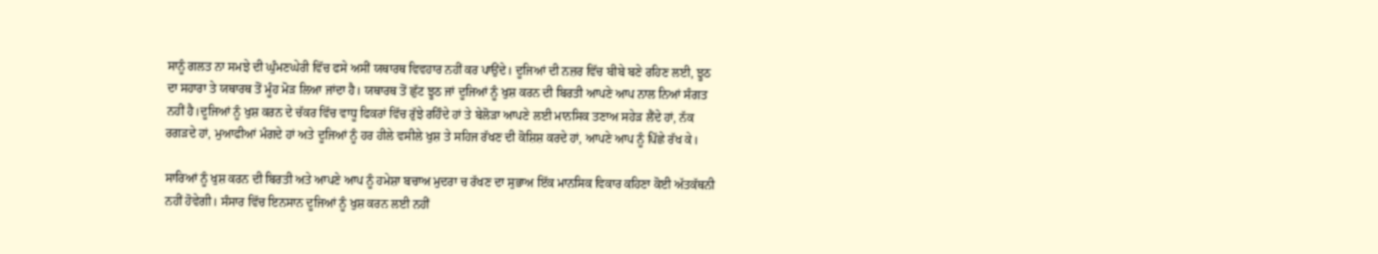ਸਾਨੂੰ ਗਲਤ ਨਾ ਸਮਝੇ ਦੀ ਘੁੰਮਣਘੇਰੀ ਵਿੱਚ ਫਸੇ ਅਸੀਂ ਯਥਾਰਥ ਵਿਵਹਾਰ ਨਹੀਂ ਕਰ ਪਾਉਂਦੇ। ਦੂਜਿਆਂ ਦੀ ਨਜ਼ਰ ਵਿੱਚ ਬੀਬੇ ਬਣੇ ਰਹਿਣ ਲਈ, ਝੂਠ ਦਾ ਸਹਾਰਾ ਤੇ ਯਥਾਰਥ ਤੋਂ ਮੂੰਹ ਮੋੜ ਲਿਆ ਜਾਂਦਾ ਹੈ। ਯਥਾਰਥ ਤੋਂ ਛੁੱਟ ਝੂਠ ਜਾਂ ਦੂਜਿਆਂ ਨੂੰ ਖੁਸ਼ ਕਰਨ ਦੀ ਬਿਰਤੀ ਆਪਣੇ ਆਪ ਨਾਲ ਨਿਆਂ ਸੰਗਤ ਨਹੀਂ ਹੈ।ਦੂਜਿਆਂ ਨੂੰ ਖੁਸ਼ ਕਰਨ ਦੇ ਚੱਕਰ ਵਿੱਚ ਵਾਧੂ ਫਿਕਰਾਂ ਵਿੱਚ ਰੁੱਝੇ ਰਹਿੰਦੇ ਹਾਂ ਤੇ ਬੇਲੋੜਾ ਆਪਣੇ ਲਈ ਮਾਨਸਿਕ ਤਣਾਅ ਸਹੇੜ ਲੈਂਦੇ ਹਾਂ, ਨੱਕ ਰਗੜਦੇ ਹਾਂ, ਮੁਆਫੀਆਂ ਮੰਗਦੇ ਹਾਂ ਅਤੇ ਦੂਜਿਆਂ ਨੂੰ ਹਰ ਹੀਲੇ ਵਸੀਲੇ ਖੁਸ਼ ਤੇ ਸਹਿਜ ਰੱਖਣ ਦੀ ਕੋਸ਼ਿਸ਼ ਕਰਦੇ ਹਾਂ, ਆਪਣੇ ਆਪ ਨੂੰ ਪਿੱਛੇ ਰੱਖ ਕੇ।

ਸਾਰਿਆਂ ਨੂੰ ਖੁਸ਼ ਕਰਨ ਦੀ ਬਿਰਤੀ ਅਤੇ ਆਪਣੇ ਆਪ ਨੂੰ ਹਮੇਸ਼ਾ ਬਚਾਅ ਮੁਦਰਾ ਚ ਰੱਖਣ ਦਾ ਸੁਭਾਅ ਇੱਕ ਮਾਨਸਿਕ ਵਿਕਾਰ ਕਹਿਣਾ ਕੋਈ ਅੱਤਕੱਥਨੀ ਨਹੀਂ ਹੋਵੇਗੀ। ਸੰਸਾਰ ਵਿੱਚ ਇਨਸਾਨ ਦੂਜਿਆਂ ਨੂੰ ਖੁਸ਼ ਕਰਨ ਲਈ ਨਹੀਂ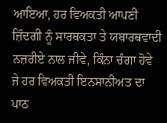ਆਇਆ, ਹਰ ਵਿਅਕਤੀ ਆਪਣੀ ਜ਼ਿੰਦਗੀ ਨੂੰ ਸਾਰਥਕਤਾ ਤੇ ਯਥਾਰਥਵਾਦੀ ਨਜ਼ਰੀਏ ਨਾਲ ਜੀਵੇ, ਕਿੰਨਾ ਚੰਗਾ ਹੋਵੇ ਜੇ ਹਰ ਵਿਅਕਤੀ ਇਨਸਾਨੀਅਤ ਦਾ ਪਾਠ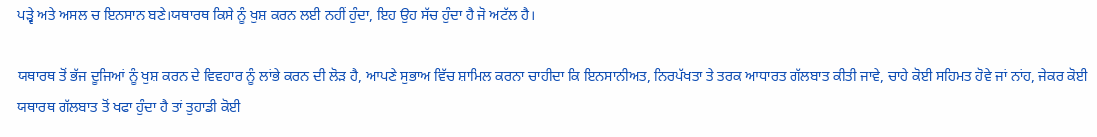ਪੜ੍ਵੇ ਅਤੇ ਅਸਲ ਚ ਇਨਸਾਨ ਬਣੇ।ਯਥਾਰਥ ਕਿਸੇ ਨੂੰ ਖੁਸ਼ ਕਰਨ ਲਈ ਨਹੀਂ ਹੁੰਦਾ, ਇਹ ਉਹ ਸੱਚ ਹੁੰਦਾ ਹੈ ਜੋ ਅਟੱਲ ਹੈ।

ਯਥਾਰਥ ਤੋਂ ਭੱਜ ਦੂਜਿਆਂ ਨੂੰ ਖੁਸ਼ ਕਰਨ ਦੇ ਵਿਵਹਾਰ ਨੂੰ ਲਾਂਭੇ ਕਰਨ ਦੀ ਲੋੜ ਹੈ, ਆਪਣੇ ਸੁਭਾਅ ਵਿੱਚ ਸ਼ਾਮਿਲ ਕਰਨਾ ਚਾਹੀਦਾ ਕਿ ਇਨਸਾਨੀਅਤ, ਨਿਰਪੱਖਤਾ ਤੇ ਤਰਕ ਆਧਾਰਤ ਗੱਲਬਾਤ ਕੀਤੀ ਜਾਵੇ, ਚਾਹੇ ਕੋਈ ਸਹਿਮਤ ਹੋਵੇ ਜਾਂ ਨਾਂਹ, ਜੇਕਰ ਕੋਈ ਯਥਾਰਥ ਗੱਲਬਾਤ ਤੋਂ ਖਫਾ ਹੁੰਦਾ ਹੈ ਤਾਂ ਤੁਹਾਡੀ ਕੋਈ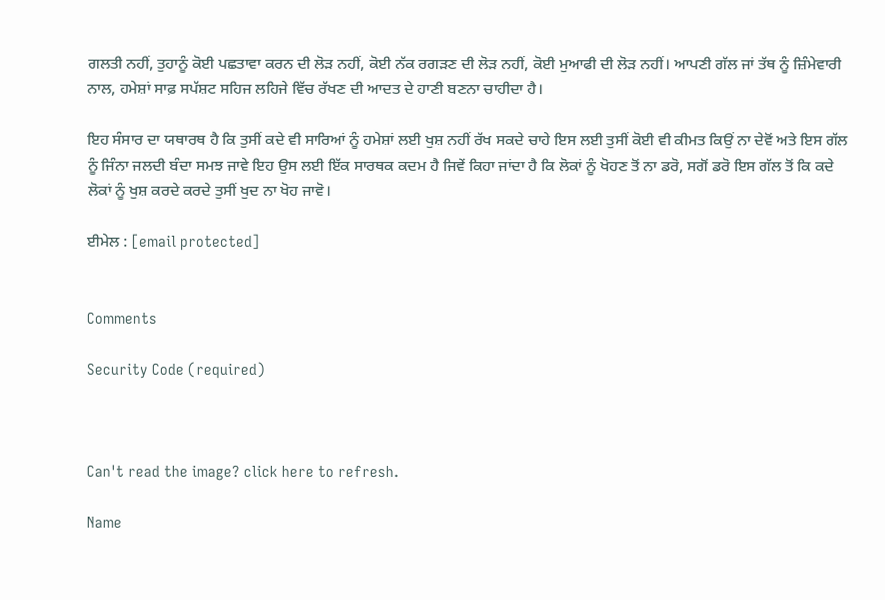ਗਲਤੀ ਨਹੀਂ, ਤੁਹਾਨੂੰ ਕੋਈ ਪਛਤਾਵਾ ਕਰਨ ਦੀ ਲੋੜ ਨਹੀਂ, ਕੋਈ ਨੱਕ ਰਗੜਣ ਦੀ ਲੋੜ ਨਹੀਂ, ਕੋਈ ਮੁਆਫੀ ਦੀ ਲੋੜ ਨਹੀਂ। ਆਪਣੀ ਗੱਲ ਜਾਂ ਤੱਥ ਨੂੰ ਜ਼ਿੰਮੇਵਾਰੀ ਨਾਲ, ਹਮੇਸ਼ਾਂ ਸਾਫ਼ ਸਪੱਸ਼ਟ ਸਹਿਜ ਲਹਿਜੇ ਵਿੱਚ ਰੱਖਣ ਦੀ ਆਦਤ ਦੇ ਹਾਣੀ ਬਣਨਾ ਚਾਹੀਦਾ ਹੈ।

ਇਹ ਸੰਸਾਰ ਦਾ ਯਥਾਰਥ ਹੈ ਕਿ ਤੁਸੀਂ ਕਦੇ ਵੀ ਸਾਰਿਆਂ ਨੂੰ ਹਮੇਸ਼ਾਂ ਲਈ ਖੁਸ਼ ਨਹੀਂ ਰੱਖ ਸਕਦੇ ਚਾਹੇ ਇਸ ਲਈ ਤੁਸੀਂ ਕੋਈ ਵੀ ਕੀਮਤ ਕਿਉਂ ਨਾ ਦੇਵੋਂ ਅਤੇ ਇਸ ਗੱਲ ਨੂੰ ਜਿੰਨਾ ਜਲਦੀ ਬੰਦਾ ਸਮਝ ਜਾਵੇ ਇਹ ਉਸ ਲਈ ਇੱਕ ਸਾਰਥਕ ਕਦਮ ਹੈ ਜਿਵੇਂ ਕਿਹਾ ਜਾਂਦਾ ਹੈ ਕਿ ਲੋਕਾਂ ਨੂੰ ਖੋਹਣ ਤੋਂ ਨਾ ਡਰੋ, ਸਗੋਂ ਡਰੋ ਇਸ ਗੱਲ ਤੋਂ ਕਿ ਕਦੇ ਲੋਕਾਂ ਨੂੰ ਖੁਸ਼ ਕਰਦੇ ਕਰਦੇ ਤੁਸੀਂ ਖੁਦ ਨਾ ਖੋਹ ਜਾਵੋ।

ਈਮੇਲ : [email protected]


Comments

Security Code (required)



Can't read the image? click here to refresh.

Name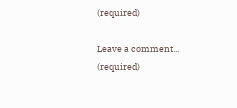(required)

Leave a comment... (required)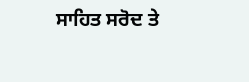ਸਾਹਿਤ ਸਰੋਦ ਤੇ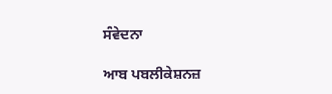ਸੰਵੇਦਨਾ

ਆਬ ਪਬਲੀਕੇਸ਼ਨਜ਼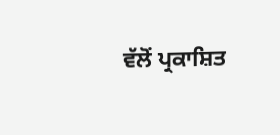ਵੱਲੋਂ ਪ੍ਰਕਾਸ਼ਿਤ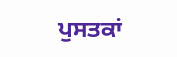ਪੁਸਤਕਾਂ